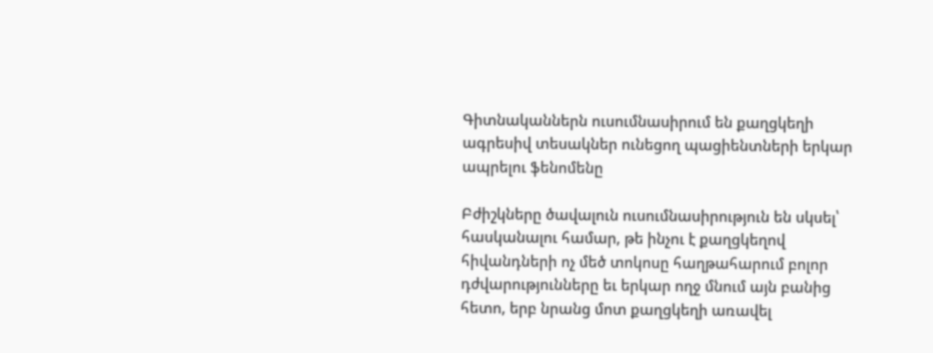Գիտնականներն ուսումնասիրում են քաղցկեղի ագրեսիվ տեսակներ ունեցող պացիենտների երկար ապրելու ֆենոմենը

Բժիշկները ծավալուն ուսումնասիրություն են սկսել՝ հասկանալու համար, թե ինչու է քաղցկեղով հիվանդների ոչ մեծ տոկոսը հաղթահարում բոլոր դժվարությունները եւ երկար ողջ մնում այն բանից հետո, երբ նրանց մոտ քաղցկեղի առավել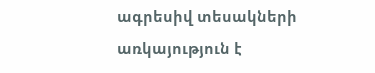ագրեսիվ տեսակների առկայություն է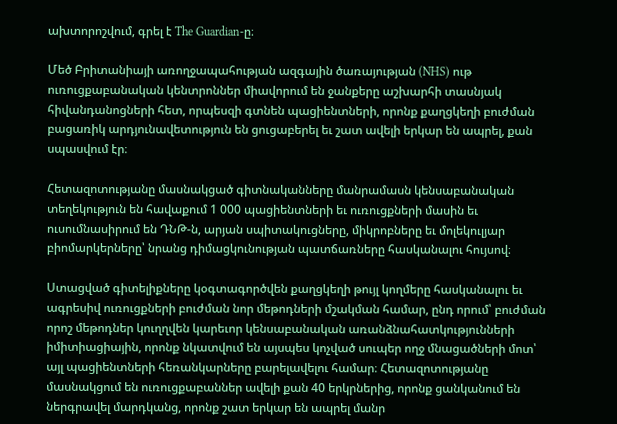ախտորոշվում, գրել է The Guardian-ը։

Մեծ Բրիտանիայի առողջապահության ազգային ծառայության (NHS) ութ ուռուցքաբանական կենտրոններ միավորում են ջանքերը աշխարհի տասնյակ հիվանդանոցների հետ, որպեսզի գտնեն պացիենտների, որոնք քաղցկեղի բուժման բացառիկ արդյունավետություն են ցուցաբերել եւ շատ ավելի երկար են ապրել, քան սպասվում էր։

Հետազոտությանը մասնակցած գիտնականները մանրամասն կենսաբանական տեղեկություն են հավաքում 1 000 պացիենտների եւ ուռուցքների մասին եւ ուսումնասիրում են ԴՆԹ-ն, արյան սպիտակուցները, միկրոբները եւ մոլեկուլյար բիոմարկերները՝ նրանց դիմացկունության պատճառները հասկանալու հույսով։

Ստացված գիտելիքները կօգտագործվեն քաղցկեղի թույլ կողմերը հասկանալու եւ ագրեսիվ ուռուցքների բուժման նոր մեթոդների մշակման համար, ընդ որում՝ բուժման որոշ մեթոդներ կուղղվեն կարեւոր կենսաբանական առանձնահատկությունների իմիտիացիային, որոնք նկատվում են այսպես կոչված սուպեր ողջ մնացածների մոտ՝ այլ պացիենտների հեռանկարները բարելավելու համար։ Հետազոտությանը մասնակցում են ուռուցքաբաններ ավելի քան 40 երկրներից, որոնք ցանկանում են ներգրավել մարդկանց, որոնք շատ երկար են ապրել մանր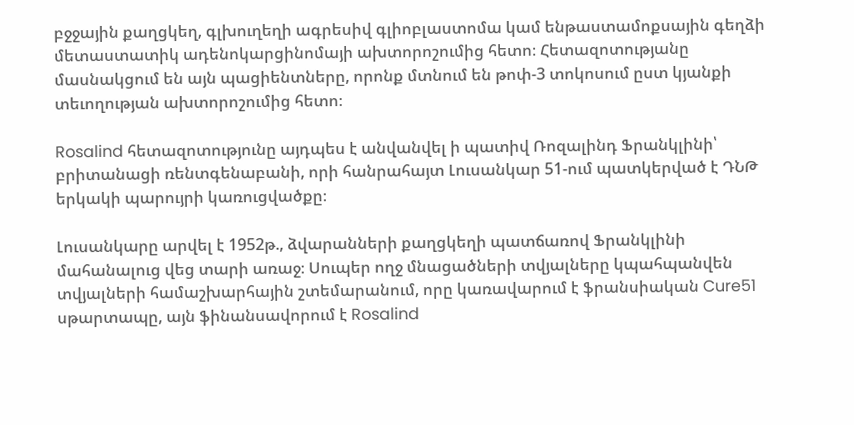բջջային քաղցկեղ, գլխուղեղի ագրեսիվ գլիոբլաստոմա կամ ենթաստամոքսային գեղձի մետաստատիկ ադենոկարցինոմայի ախտորոշումից հետո։ Հետազոտությանը մասնակցում են այն պացիենտները, որոնք մտնում են թոփ-3 տոկոսում ըստ կյանքի տեւողության ախտորոշումից հետո։

Rosalind հետազոտությունը այդպես է անվանվել ի պատիվ Ռոզալինդ Ֆրանկլինի՝ բրիտանացի ռենտգենաբանի, որի հանրահայտ Լուսանկար 51-ում պատկերված է ԴՆԹ երկակի պարույրի կառուցվածքը։

Լուսանկարը արվել է 1952թ., ձվարանների քաղցկեղի պատճառով Ֆրանկլինի մահանալուց վեց տարի առաջ։ Սուպեր ողջ մնացածների տվյալները կպահպանվեն տվյալների համաշխարհային շտեմարանում, որը կառավարում է ֆրանսիական Cure51 սթարտապը, այն ֆինանսավորում է Rosalind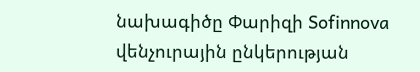նախագիծը Փարիզի Sofinnova վենչուրային ընկերության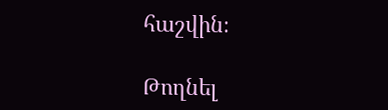հաշվին։

Թողնել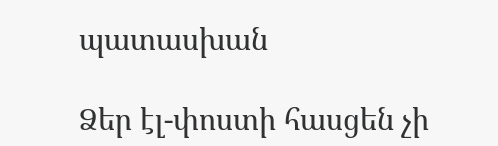պատասխան

Ձեր էլ-փոստի հասցեն չի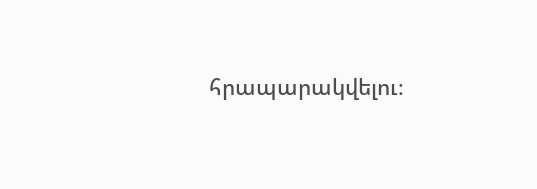հրապարակվելու։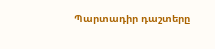Պարտադիր դաշտերը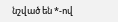նշված են *-ով